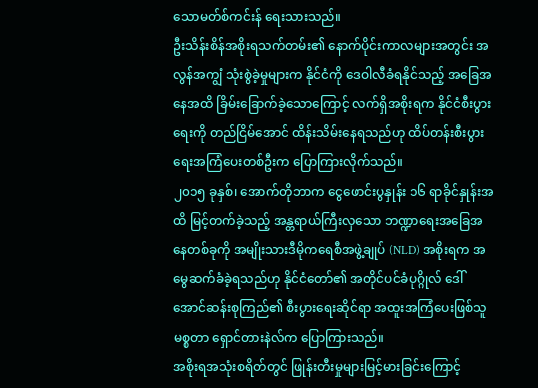သောမတ်စ်ကင်းန် ရေးသားသည်။
ဦးသိန်းစိန်အစိုးရသက်တမ်း၏ နောက်ပိုင်းကာလများအတွင်း အလွန်အကျွံ သုံးစွဲခဲ့မှုများက နိုင်ငံကို ဒေဝါလီခံရနိုင်သည့် အခြေအနေအထိ ခြိမ်းခြောက်ခဲ့သောကြောင့် လက်ရှိအစိုးရက နိုင်ငံစီးပွားရေးကို တည်ငြိမ်အောင် ထိန်းသိမ်းနေရသည်ဟု ထိပ်တန်းစီးပွားရေးအကြံပေးတစ်ဦးက ပြောကြားလိုက်သည်။
၂၀၁၅ ခုနှစ်၊ အောက်တိုဘာက ငွေဖောင်းပွနှုန်း ၁၆ ရာခိုင်နှုန်းအထိ မြင့်တက်ခဲ့သည့် အန္တရာယ်ကြီးလှသော ဘဏ္ဍာရေးအခြေအနေတစ်ခုကို အမျိုးသားဒီမိုကရေစီအဖွဲ့ချုပ် (NLD) အစိုးရက အမွေဆက်ခံခဲ့ရသည်ဟု နိုင်ငံတော်၏ အတိုင်ပင်ခံပုဂ္ဂိုလ် ဒေါ်အောင်ဆန်းစုကြည်၏ စီးပွားရေးဆိုင်ရာ အထူးအကြံပေးဖြစ်သူ မစ္စတာ ရှောင်တားနဲလ်က ပြောကြားသည်။
အစိုးရအသုံးစရိတ်တွင် ဖြုန်းတီးမှုများမြင့်မားခြင်းကြောင့်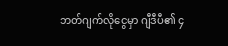ဘတ်ဂျက်လိုငွေမှာ ဂျီဒီပီ၏ ၄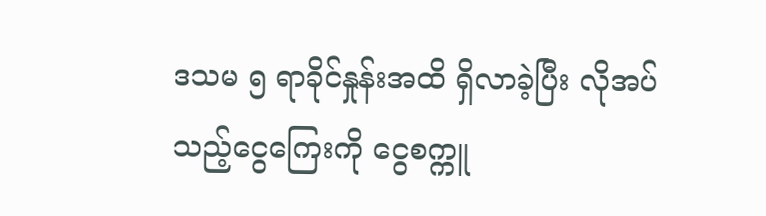ဒသမ ၅ ရာခိုင်နှုန်းအထိ ရှိလာခဲ့ပြီး လိုအပ်သည့်ငွေကြေးကို ငွေစက္ကူ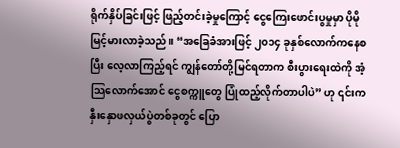ရိုက်နှိပ်ခြင်းဖြင့် ဖြည့်တင်းခဲ့မှုကြောင့် ငွေကြေးဖောင်းပွမှုမှာ ပိုမို မြင့်မားလာခဲ့သည်။ “အခြေခံအားဖြင့် ၂၀၁၄ ခုနှစ်လောက်ကနေစပြီး လေ့လာကြည့်ရင် ကျွန်တော်တို့မြင်ရတာက စီးပွားရေးထဲကို အံ့သြလောက်အောင် ငွေစက္ကူတွေ ပြုံထည့်လိုက်တာပါပဲ” ဟု ၎င်းက နှီးနှောဖလှယ်ပွဲတစ်ခုတွင် ပြော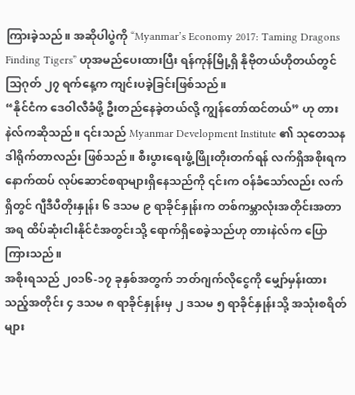ကြားခဲ့သည်။ အဆိုပါပွဲကို “Myanmar’s Economy 2017: Taming Dragons Finding Tigers” ဟုအမည်ပေးထားပြီး ရန်ကုန်မြို့ရှိ နိုဗိုတယ်ဟိုတယ်တွင် သြဂုတ် ၂၇ ရက်နေ့က ကျင်းပခဲ့ခြင်းဖြစ်သည်။
“နိုင်ငံက ဒေဝါလီခံဖို့ ဦးတည်နေခဲ့တယ်လို့ ကျွန်တော်ထင်တယ်” ဟု တားနဲလ်ကဆိုသည်။ ၎င်းသည် Myanmar Development Institute ၏ သုတေသနဒါရိုက်တာလည်း ဖြစ်သည်။ စီးပွားရေးဖွံ့ဖြိုးတိုးတက်ရန် လက်ရှိအစိုးရက နောက်ထပ် လုပ်ဆောင်စရာများရှိနေသည်ကို ၎င်းက ဝန်ခံသော်လည်း လက်ရှိတွင် ဂျီဒီပီတိုးနှုန်း ၆ ဒသမ ၉ ရာခိုင်နှုန်းက တစ်ကမ္ဘာလုံးအတိုင်းအတာအရ ထိပ်ဆုံးငါးနိုင်ငံအတွင်းသို့ ရောက်ရှိစေခဲ့သည်ဟု တားနဲလ်က ပြောကြားသည်။
အစိုးရသည် ၂၀၁၆-၁၇ ခုနှစ်အတွက် ဘတ်ဂျက်လိုငွေကို မျှော်မှန်းထားသည့်အတိုင်း ၄ ဒသမ ၈ ရာခိုင်နှုန်းမှ ၂ ဒသမ ၅ ရာခိုင်နှုန်းသို့ အသုံးစရိတ်များ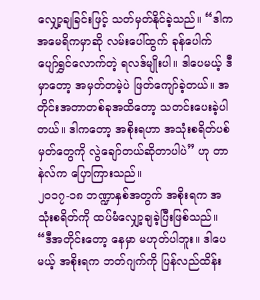လျှော့ချခြင်းဖြင့် သတ်မှတ်နိုင်ခဲ့သည်။ “ဒါက အမေရိကမှာဆို လမ်းပေါ်ထွက် ခုန်ပေါက် ပျော်ရွှင်လောက်တဲ့ ရလဒ်မျိုးပါ။ ဒါပေမယ့် ဒီမှာတော့ အမှတ်တမဲ့ပဲ ဖြတ်ကျော်ခဲ့တယ်။ အတိုင်းအတာတစ်ခုအထိတော့ သတင်းပေးခဲ့ပါတယ်။ ဒါကတော့ အစိုးရဟာ အသုံးစရိတ်ပစ်မှတ်တွေကို လွဲချော်တယ်ဆိုတာပါပဲ” ဟု တာနဲလ်က ပြောကြားသည်။
၂၀၁၇-၁၈ ဘဏ္ဍာနှစ်အတွက် အစိုးရက အသုံးစရိတ်ကို ထပ်မံလျှော့ချခဲ့ပြီးဖြစ်သည်။ “ဒီအတိုင်းတော့ နေမှာ မဟုတ်ပါဘူး။ ဒါပေမယ့် အစိုးရက ဘတ်ဂျက်ကို ပြန်လည်ထိန်း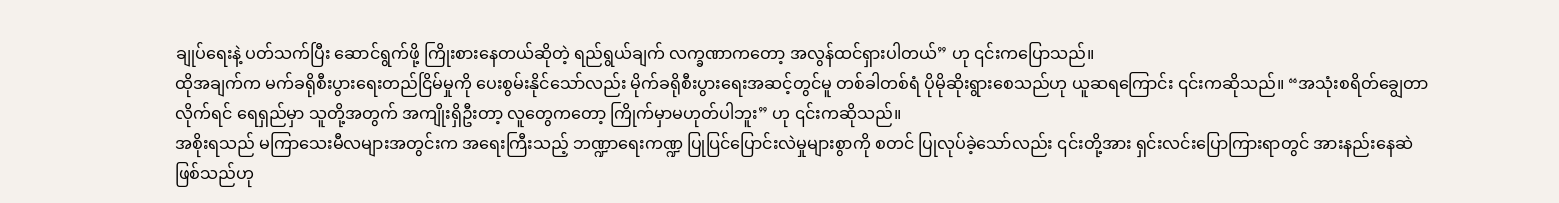ချုပ်ရေးနဲ့ ပတ်သက်ပြီး ဆောင်ရွက်ဖို့ ကြိုးစားနေတယ်ဆိုတဲ့ ရည်ရွယ်ချက် လက္ခဏာကတော့ အလွန်ထင်ရှားပါတယ်” ဟု ၎င်းကပြောသည်။
ထိုအချက်က မက်ခရိုစီးပွားရေးတည်ငြိမ်မှုကို ပေးစွမ်းနိုင်သော်လည်း မိုက်ခရိုစီးပွားရေးအဆင့်တွင်မူ တစ်ခါတစ်ရံ ပိုမိုဆိုးရွားစေသည်ဟု ယူဆရကြောင်း ၎င်းကဆိုသည်။ “အသုံးစရိတ်ချွေတာလိုက်ရင် ရေရှည်မှာ သူတို့အတွက် အကျိုးရှိဦးတာ့ လူတွေကတော့ ကြိုက်မှာမဟုတ်ပါဘူး” ဟု ၎င်းကဆိုသည်။
အစိုးရသည် မကြာသေးမီလများအတွင်းက အရေးကြီးသည့် ဘဏ္ဍာရေးကဏ္ဍ ပြုပြင်ပြောင်းလဲမှုများစွာကို စတင် ပြုလုပ်ခဲ့သော်လည်း ၎င်းတို့အား ရှင်းလင်းပြောကြားရာတွင် အားနည်းနေဆဲဖြစ်သည်ဟု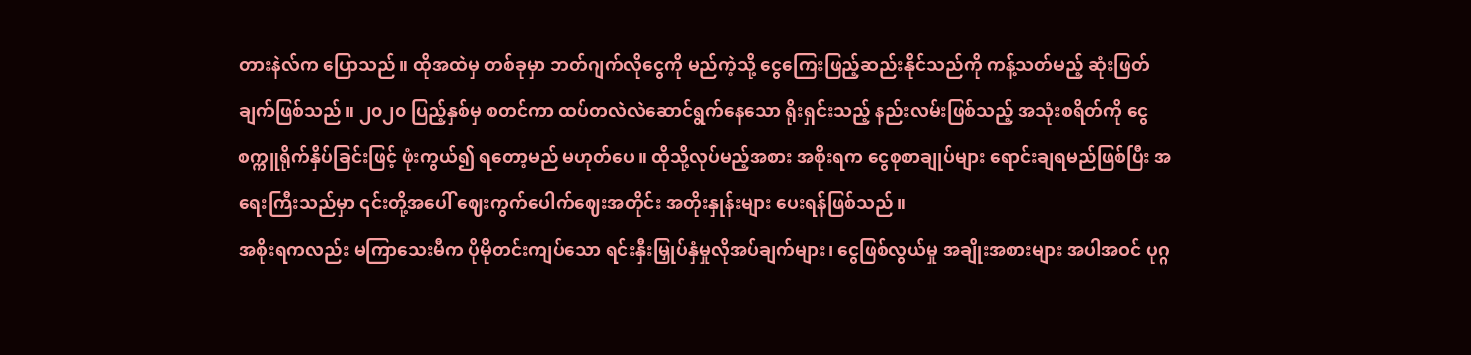တားနဲလ်က ပြောသည်။ ထိုအထဲမှ တစ်ခုမှာ ဘတ်ဂျက်လိုငွေကို မည်ကဲ့သို့ ငွေကြေးဖြည့်ဆည်းနိုင်သည်ကို ကန့်သတ်မည့် ဆုံးဖြတ်ချက်ဖြစ်သည်။ ၂၀၂၀ ပြည့်နှစ်မှ စတင်ကာ ထပ်တလဲလဲဆောင်ရွက်နေသော ရိုးရှင်းသည့် နည်းလမ်းဖြစ်သည့် အသုံးစရိတ်ကို ငွေစက္ကူရိုက်နှိပ်ခြင်းဖြင့် ဖုံးကွယ်၍ ရတော့မည် မဟုတ်ပေ။ ထိုသို့လုပ်မည့်အစား အစိုးရက ငွေစုစာချုပ်များ ရောင်းချရမည်ဖြစ်ပြီး အရေးကြီးသည်မှာ ၎င်းတို့အပေါ် ဈေးကွက်ပေါက်ဈေးအတိုင်း အတိုးနှုန်းများ ပေးရန်ဖြစ်သည်။
အစိုးရကလည်း မကြာသေးမီက ပိုမိုတင်းကျပ်သော ရင်းနှီးမြှုပ်နှံမှုလိုအပ်ချက်များ၊ ငွေဖြစ်လွယ်မှု အချိုးအစားများ အပါအဝင် ပုဂ္ဂ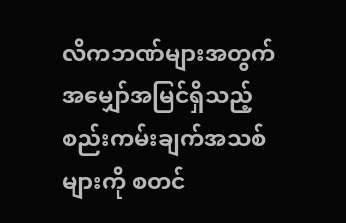လိကဘဏ်များအတွက် အမျှော်အမြင်ရှိသည့် စည်းကမ်းချက်အသစ်များကို စတင်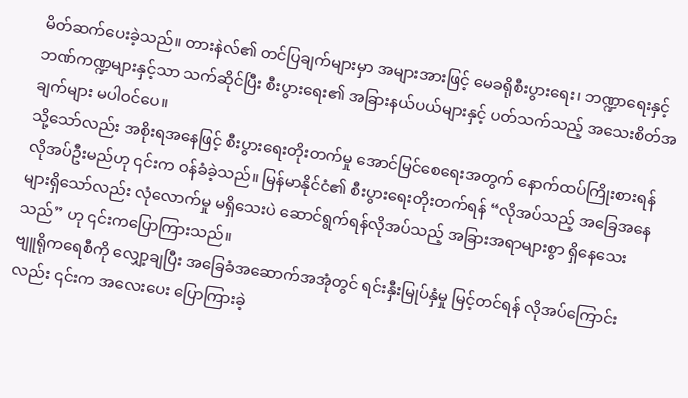မိတ်ဆက်ပေးခဲ့သည်။ တားနဲလ်၏ တင်ပြချက်များမှာ အများအားဖြင့် မေခရိုစီးပွားရေး၊ ဘဏ္ဍာရေးနှင့် ဘဏ်ကဏ္ဍများနှင့်သာ သက်ဆိုင်ပြီး စီးပွားရေး၏ အခြားနယ်ပယ်များနှင့် ပတ်သက်သည့် အသေးစိတ်အချက်များ မပါဝင်ပေ။
သို့သော်လည်း အစိုးရအနေဖြင့် စီးပွားရေးတိုးတက်မှု အောင်မြင်စေရေးအတွက် နောက်ထပ်ကြိုးစားရန် လိုအပ်ဦးမည်ဟု ၎င်းက ဝန်ခံခဲ့သည်။ မြန်မာနိုင်ငံ၏ စီးပွားရေးတိုးတက်ရန် “လိုအပ်သည့် အခြေအနေများရှိသော်လည်း လုံလောက်မှု မရှိသေးပဲ ဆောင်ရွက်ရန်လိုအပ်သည့် အခြားအရာများစွာ ရှိနေသေးသည်” ဟု ၎င်းကပြောကြားသည်။
ဗျူရိုကရေစီကို လျှော့ချပြီး အခြေခံအဆောက်အအုံတွင် ရင်းနှီးမြုပ်နှံမှု မြင့်တင်ရန် လိုအပ်ကြောင်းလည်း ၎င်းက အလေးပေး ပြောကြားခဲ့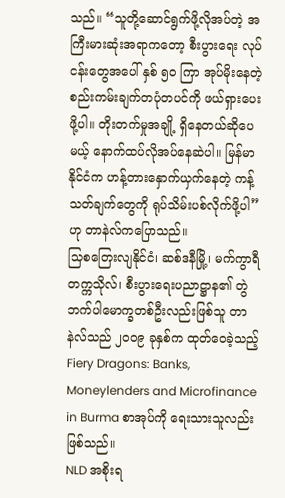သည်။ “သူတို့ဆောင်ရွက်ဖို့လိုအပ်တဲ့ အကြီးမားဆုံးအရာကတော့ စီးပွားရေး လုပ်ငန်းတွေအပေါ် နှစ် ၅၀ ကြာ အုပ်မိုးနေတဲ့ စည်းကမ်းချက်တပုံတပင်ကို ဖယ်ရှားပေးဖို့ပါ။ တိုးတက်မှုအချို့ ရှိနေတယ်ဆိုပေမယ့် နောက်ထပ်လိုအပ်နေဆဲပါ။ မြန်မာနိုင်ငံက ဟန့်တားနှောက်ယှက်နေတဲ့ ကန့်သတ်ချက်တွေကို ရုပ်သိမ်းပစ်လိုက်ဖို့ပါ” ဟု တာနဲလ်ကပြောသည်။
သြစတြေးလျနိုင်ငံ၊ ဆစ်ဒနီမြို့၊ မက်ကွာရီတက္ကသိုလ်၊ စီးပွားရေးပညာဋ္ဌာန၏ တွဲဘက်ပါမောက္ခတစ်ဦးလည်းဖြစ်သူ တာနဲလ်သည် ၂၀၀၉ ခုနှစ်က ထုတ်ဝေခဲ့သည့် Fiery Dragons: Banks, Moneylenders and Microfinance in Burma စာအုပ်ကို ရေးသားသူလည်း ဖြစ်သည်။
NLD အစိုးရ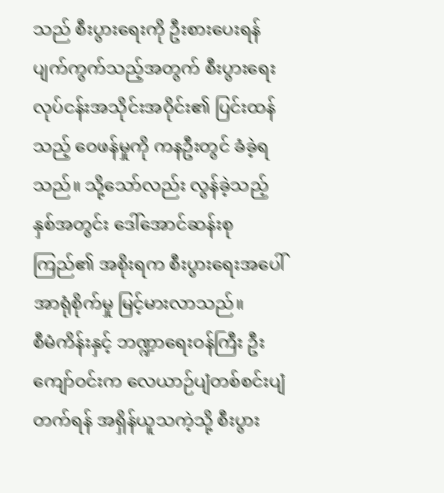သည် စီးပွားရေးကို ဦးစားပေးရန်ပျက်ကွက်သည့်အတွက် စီးပွားရေးလုပ်ငန်းအသိုင်းအဝိုင်း၏ ပြင်းထန်သည့် ဝေဖန်မှုကို ကနဦးတွင် ခံခဲ့ရသည်။ သို့သော်လည်း လွန်ခဲ့သည့်နှစ်အတွင်း ဒေါ်အောင်ဆန်းစုကြည်၏ အစိုးရက စီးပွားရေးအပေါ် အာရုံစိုက်မှု မြင့်မားလာသည်။
စီမံကိန်းနှင့် ဘဏ္ဍာရေးဝန်ကြီး ဦးကျော်ဝင်းက လေယာဉ်ပျံတစ်စင်းပျံတက်ရန် အရှိန်ယူသကဲ့သို့ စီးပွား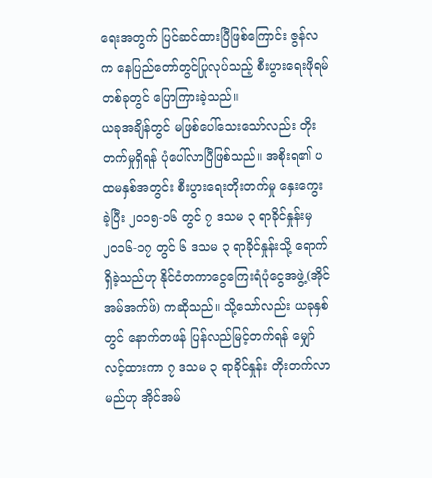ရေးအတွက် ပြင်ဆင်ထားပြီဖြစ်ကြောင်း ဇွန်လက နေပြည်တော်တွင်ပြုလုပ်သည့် စီးပွားရေးဖိုရမ်တစ်ခုတွင် ပြောကြားခဲ့သည်။
ယခုအချိန်တွင် မဖြစ်ပေါ်သေးသော်လည်း တိုးတက်မှုရှိရန် ပုံပေါ်လာပြီဖြစ်သည်။ အစိုးရ၏ ပထမနှစ်အတွင်း စီးပွားရေးတိုးတက်မှု နှေးကွေးခဲ့ပြီး ၂၀၁၅-၁၆ တွင် ၇ ဒသမ ၃ ရာခိုင်နှုန်းမှ ၂၀၁၆-၁၇ တွင် ၆ ဒသမ ၃ ရာခိုင်နှုန်းသို့ ရောက်ရှိခဲ့သည်ဟု နိုင်ငံတကာငွေကြေးရံပုံငွေအဖွဲ့(အိုင်အမ်အက်ဖ်) ကဆိုသည်။ သို့သော်လည်း ယခုနှစ်တွင် နောက်တဖန် ပြန်လည်မြင့်တက်ရန် မျှော်လင့်ထားကာ ၇ ဒသမ ၃ ရာခိုင်နှုန်း တိုးတက်လာမည်ဟု အိုင်အမ်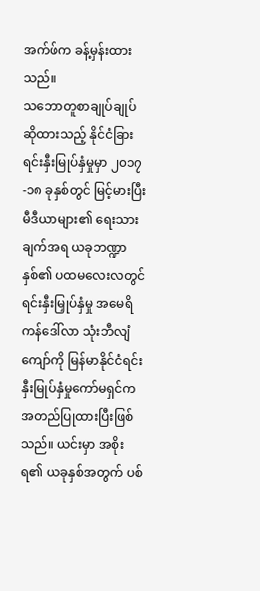အက်ဖ်က ခန့်မှန်းထားသည်။
သဘောတူစာချုပ်ချုပ်ဆိုထားသည့် နိုင်ငံခြားရင်းနှီးမြုပ်နှံမှုမှာ ၂၀၁၇-၁၈ ခုနှစ်တွင် မြင့်မားပြီး မီဒီယာများ၏ ရေးသားချက်အရ ယခုဘဏ္ဍာနှစ်၏ ပထမလေးလတွင် ရင်းနှီးမြှုပ်နှံမှု အမေရိကန်ဒေါ်လာ သုံးဘီလျံကျော်ကို မြန်မာနိုင်ငံရင်းနှီးမြုပ်နှံမှုကော်မရှင်က အတည်ပြုထားပြီးဖြစ်သည်။ ယင်းမှာ အစိုးရ၏ ယခုနှစ်အတွက် ပစ်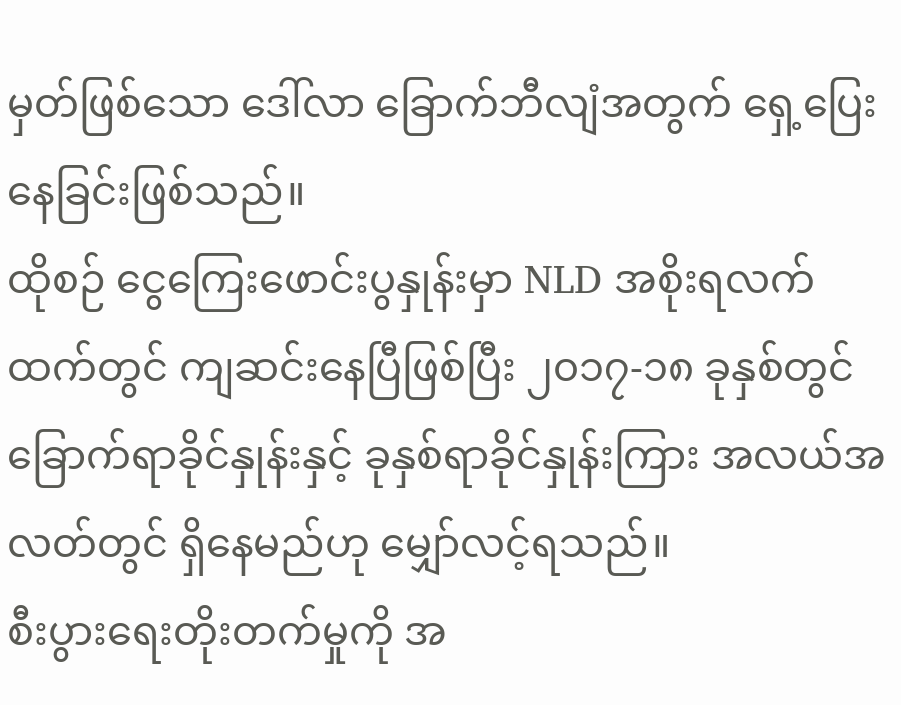မှတ်ဖြစ်သော ဒေါ်လာ ခြောက်ဘီလျံအတွက် ရှေ့ပြေးနေခြင်းဖြစ်သည်။
ထိုစဉ် ငွေကြေးဖောင်းပွနှုန်းမှာ NLD အစိုးရလက်ထက်တွင် ကျဆင်းနေပြီဖြစ်ပြီး ၂၀၁၇-၁၈ ခုနှစ်တွင် ခြောက်ရာခိုင်နှုန်းနှင့် ခုနှစ်ရာခိုင်နှုန်းကြား အလယ်အလတ်တွင် ရှိနေမည်ဟု မျှော်လင့်ရသည်။
စီးပွားရေးတိုးတက်မှုကို အ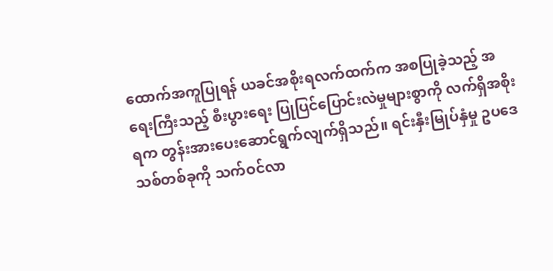ထောက်အကူပြုရန် ယခင်အစိုးရလက်ထက်က အစပြုခဲ့သည့် အရေးကြီးသည့် စီးပွားရေး ပြုပြင်ပြောင်းလဲမှုများစွာကို လက်ရှိအစိုးရက တွန်းအားပေးဆောင်ရွက်လျက်ရှိသည်။ ရင်းနှီးမြုပ်နှံမှု ဥပဒေသစ်တစ်ခုကို သက်ဝင်လာ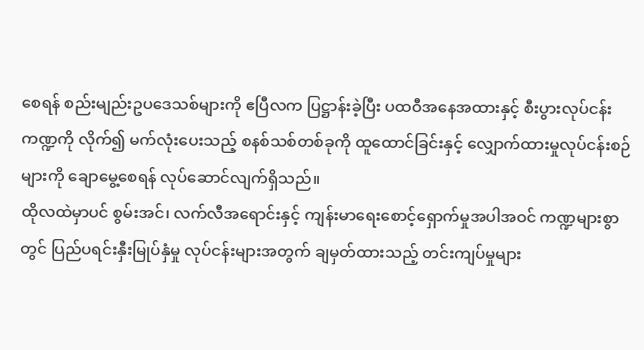စေရန် စည်းမျည်းဥပဒေသစ်များကို ဧပြီလက ပြဋ္ဌာန်းခဲ့ပြီး ပထဝီအနေအထားနှင့် စီးပွားလုပ်ငန်းကဏ္ဍကို လိုက်၍ မက်လုံးပေးသည့် စနစ်သစ်တစ်ခုကို ထူထောင်ခြင်းနှင့် လျှောက်ထားမှုလုပ်ငန်းစဉ်များကို ချောမွေ့စေရန် လုပ်ဆောင်လျက်ရှိသည်။
ထိုလထဲမှာပင် စွမ်းအင်၊ လက်လီအရောင်းနှင့် ကျန်းမာရေးစောင့်ရှောက်မှုအပါအဝင် ကဏ္ဍများစွာတွင် ပြည်ပရင်းနှီးမြုပ်နှံမှု လုပ်ငန်းများအတွက် ချမှတ်ထားသည့် တင်းကျပ်မှုများ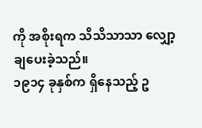ကို အစိုးရက သိသိသာသာ လျှော့ချပေးခဲ့သည်။
၁၉၁၄ ခုနှစ်က ရှိနေသည့် ဥ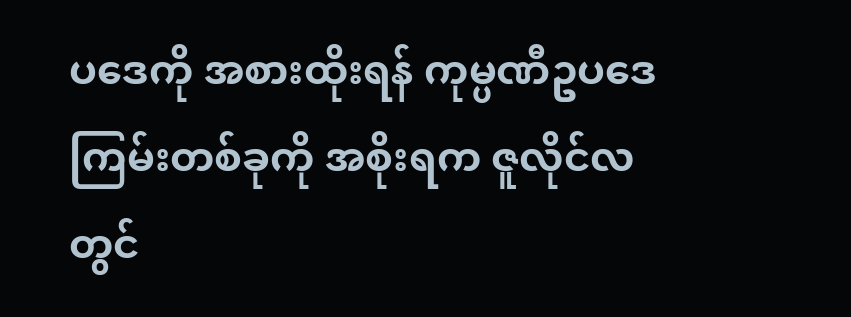ပဒေကို အစားထိုးရန် ကုမ္ပဏီဥပဒေကြမ်းတစ်ခုကို အစိုးရက ဇူလိုင်လတွင်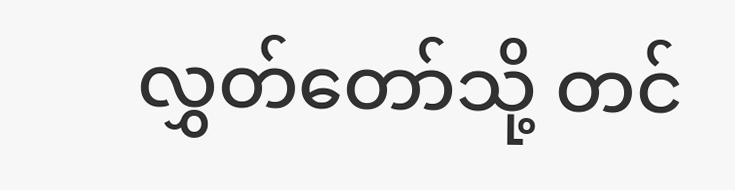လွှတ်တော်သို့ တင်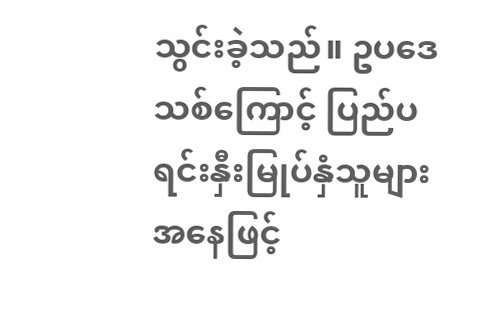သွင်းခဲ့သည်။ ဥပဒေသစ်ကြောင့် ပြည်ပရင်းနှီးမြုပ်နှံသူများအနေဖြင့်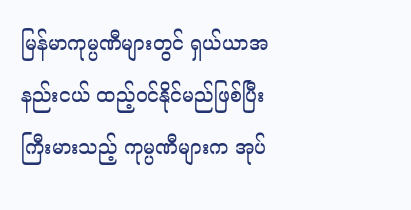မြန်မာကုမ္ပဏီများတွင် ရှယ်ယာအနည်းငယ် ထည့်ဝင်နိုင်မည်ဖြစ်ပြီး ကြီးမားသည့် ကုမ္ပဏီများက အုပ်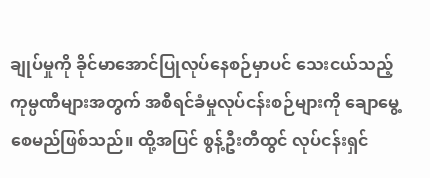ချုပ်မှုကို ခိုင်မာအောင်ပြုလုပ်နေစဉ်မှာပင် သေးငယ်သည့် ကုမ္ပဏီများအတွက် အစီရင်ခံမှုလုပ်ငန်းစဉ်များကို ချောမွေ့စေမည်ဖြစ်သည်။ ထို့အပြင် စွန့်ဦးတီထွင် လုပ်ငန်းရှင်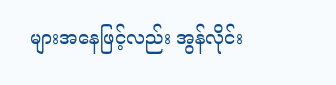များအနေဖြင့်လည်း အွန်လိုင်း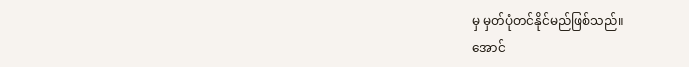မှ မှတ်ပုံတင်နိုင်မည်ဖြစ်သည်။
အောင်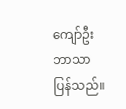ကျော်ဦး ဘာသာပြန်သည်။